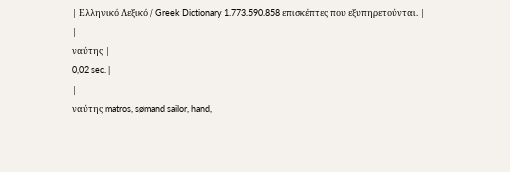| Ελληνικό Λεξικό / Greek Dictionary 1.773.590.858 επισκέπτες που εξυπηρετούνται. |
|
ναύτης |
0,02 sec. |
|
ναύτης matros, sømand sailor, hand,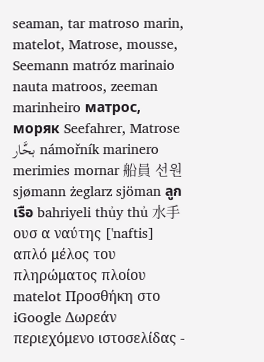seaman, tar matroso marin, matelot, Matrose, mousse, Seemann matróz marinaio nauta matroos, zeeman marinheiro матрос, моряк Seefahrer, Matrose بحَّار námořník marinero merimies mornar 船員 선원 sjømann żeglarz sjöman ลูกเรือ bahriyeli thủy thủ 水手 ουσ α ναύτης ['naftis] απλό μέλος του πληρώματος πλοίου matelot Προσθήκη στο iGoogle Δωρεάν περιεχόμενο ιστοσελίδας -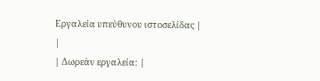Εργαλεία υπεύθυνου ιστοσελίδας |
|
| Δωρεάν εργαλεία: |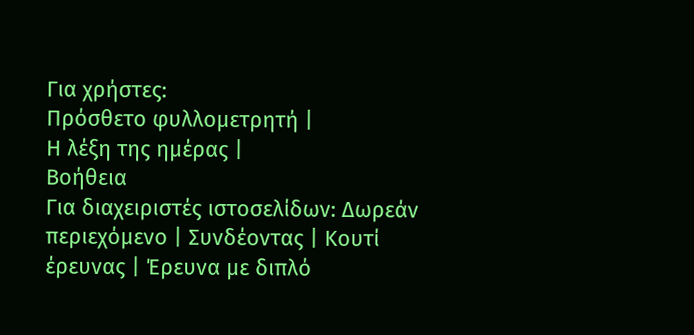Για χρήστες:
Πρόσθετο φυλλομετρητή |
Η λέξη της ημέρας |
Βοήθεια
Για διαχειριστές ιστοσελίδων: Δωρεάν περιεχόμενο | Συνδέοντας | Κουτί έρευνας | Έρευνα με διπλό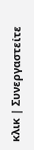κλικ | Συνεργαστείτε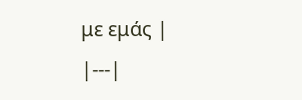με εμάς |
|---|